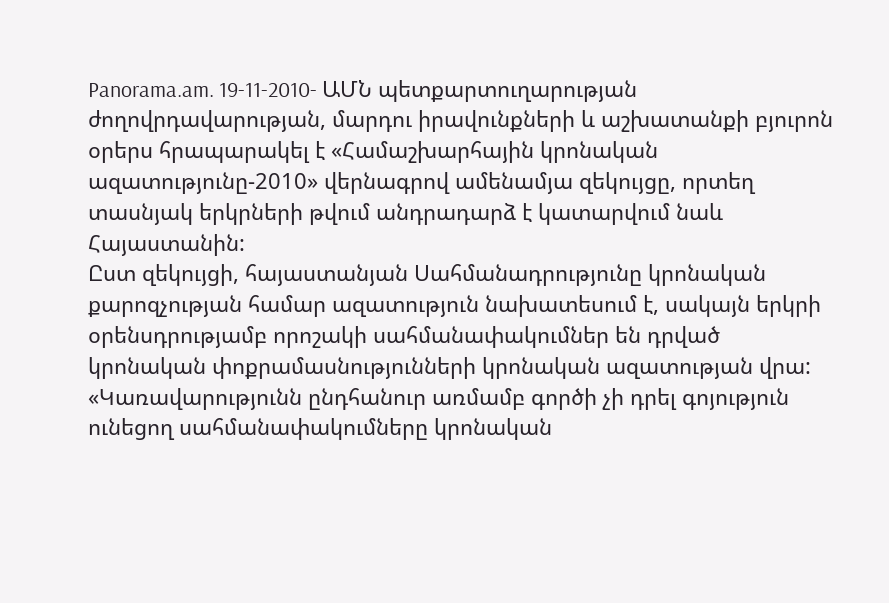Panorama.am. 19-11-2010- ԱՄՆ պետքարտուղարության ժողովրդավարության, մարդու իրավունքների և աշխատանքի բյուրոն օրերս հրապարակել է «Համաշխարհային կրոնական ազատությունը-2010» վերնագրով ամենամյա զեկույցը, որտեղ տասնյակ երկրների թվում անդրադարձ է կատարվում նաև Հայաստանին:
Ըստ զեկույցի, հայաստանյան Սահմանադրությունը կրոնական քարոզչության համար ազատություն նախատեսում է, սակայն երկրի օրենսդրությամբ որոշակի սահմանափակումներ են դրված կրոնական փոքրամասնությունների կրոնական ազատության վրա: «Կառավարությունն ընդհանուր առմամբ գործի չի դրել գոյություն ունեցող սահմանափակումները կրոնական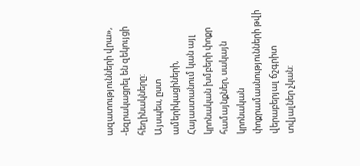ազատությունների վրա», -եզրակացրել են զեկույցի հեղինակները:
Այսպես, ըստ ամերիկացիների, Հայաստանում կան այլ կրոնական խմբերի փոքր համայնքներ, սակայն կրոնական փոքրամասնությունների թվի վերաբերյալ ճշգրիտ տվյալներ չկան: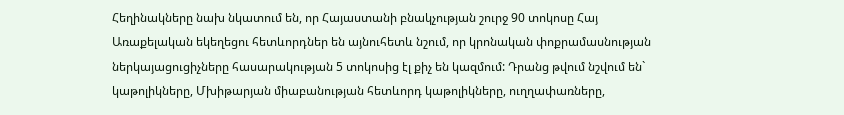Հեղինակները նախ նկատում են, որ Հայաստանի բնակչության շուրջ 90 տոկոսը Հայ Առաքելական եկեղեցու հետևորդներ են այնուհետև նշում, որ կրոնական փոքրամասնության ներկայացուցիչները հասարակության 5 տոկոսից էլ քիչ են կազմում: Դրանց թվում նշվում են` կաթոլիկները, Մխիթարյան միաբանության հետևորդ կաթոլիկները, ուղղափառները,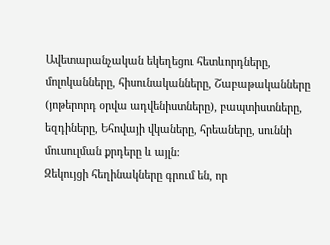Ավետարանչական եկեղեցու հետևորդները, մոլոկանները, հիսունականները, Շաբաթականները (յոթերորդ օրվա ադվենիստները), բապտիստները, եզդիները, Եհովայի վկաները, հրեաները, սուննի մուսուլման քրդերը և այլն:
Զեկույցի հեղինակները գրում են, որ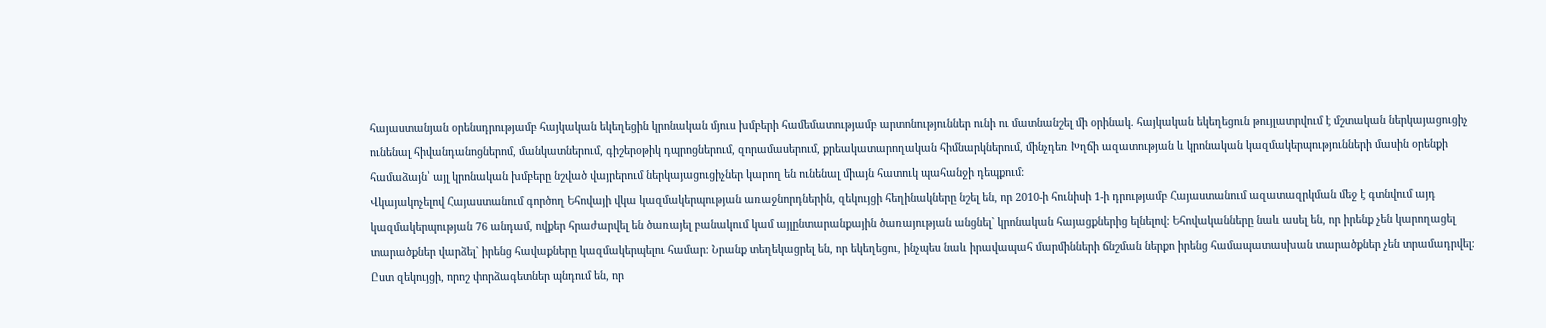հայաստանյան օրենսդրությամբ հայկական եկեղեցին կրոնական մյուս խմբերի համեմատությամբ արտոնություններ ունի ու մատնանշել մի օրինակ. հայկական եկեղեցուն թույլատրվում է մշտական ներկայացուցիչ ունենալ հիվանդանոցներոմ, մանկատներում, գիշերօթիկ դպրոցներում, զորամասերում, քրեակատարողական հիմնարկներում, մինչդեռ Խղճի ազատության և կրոնական կազմակերպությունների մասին օրենքի համաձայն՝ այլ կրոնական խմբերը նշված վայրերում ներկայացուցիչներ կարող են ունենալ միայն հատուկ պահանջի դեպքում:
Վկայակոչելով Հայաստանում գործող Եհովայի վկա կազմակերպության առաջնորդներին, զեկույցի հեղինակները նշել են, որ 2010-ի հունիսի 1-ի դրությամբ Հայաստանում ազատազրկման մեջ է գտնվում այդ կազմակերպության 76 անդամ, ովքեր հրաժարվել են ծառայել բանակում կամ այլընտարանքային ծառայության անցնել` կրոնական հայացքներից ելնելով: Եհովականները նաև ասել են, որ իրենք չեն կարողացել տարածքներ վարձել` իրենց հավաքները կազմակերպելու համար։ Նրանք տեղեկացրել են, որ եկեղեցու, ինչպես նաև իրավապահ մարմինների ճնշման ներքո իրենց համապատասխան տարածքներ չեն տրամադրվել։
Ըստ զեկույցի, որոշ փորձագետներ պնդում են, որ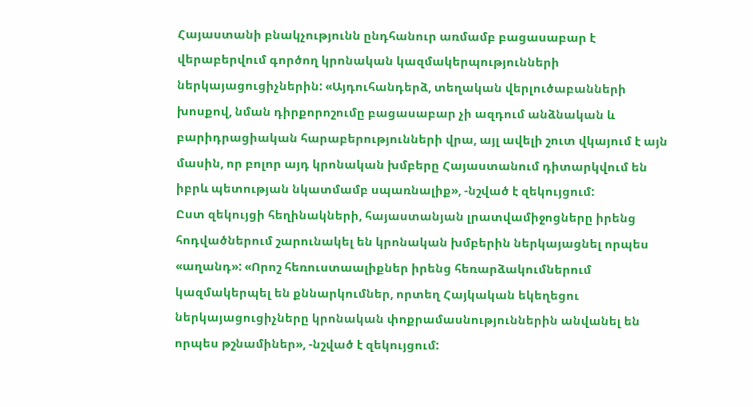Հայաստանի բնակչությունն ընդհանուր առմամբ բացասաբար է վերաբերվում գործող կրոնական կազմակերպությունների ներկայացուցիչներին: «Այդուհանդերձ, տեղական վերլուծաբանների խոսքով, նման դիրքորոշումը բացասաբար չի ազդում անձնական և բարիդրացիական հարաբերությունների վրա, այլ ավելի շուտ վկայում է այն մասին, որ բոլոր այդ կրոնական խմբերը Հայաստանում դիտարկվում են իբրև պետության նկատմամբ սպառնալիք», -նշված է զեկույցում:
Ըստ զեկույցի հեղինակների, հայաստանյան լրատվամիջոցները իրենց հոդվածներում շարունակել են կրոնական խմբերին ներկայացնել որպես «աղանդ»: «Որոշ հեռուստաալիքներ իրենց հեռարձակումներում կազմակերպել են քննարկումներ, որտեղ Հայկական եկեղեցու ներկայացուցիչները կրոնական փոքրամասնություններին անվանել են որպես թշնամիներ», -նշված է զեկույցում: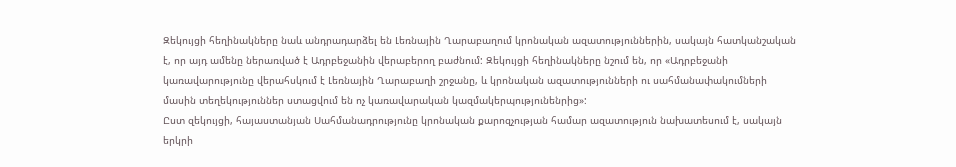Զեկույցի հեղինակները նաև անդրադարձել են Լեռնային Ղարաբաղում կրոնական ազատություններին, սակայն հատկանշական է, որ այդ ամենը ներառված է Ադրբեջանին վերաբերող բաժնում: Զեկույցի հեղինակները նշում են, որ «Ադրբեջանի կառավարությունը վերահսկում է Լեռնային Ղարաբաղի շրջանը, և կրոնական ազատությունների ու սահմանափակումների մասին տեղեկություններ ստացվում են ոչ կառավարական կազմակերպությունենրից»:
Ըստ զեկույցի, հայաստանյան Սահմանադրությունը կրոնական քարոզչության համար ազատություն նախատեսում է, սակայն երկրի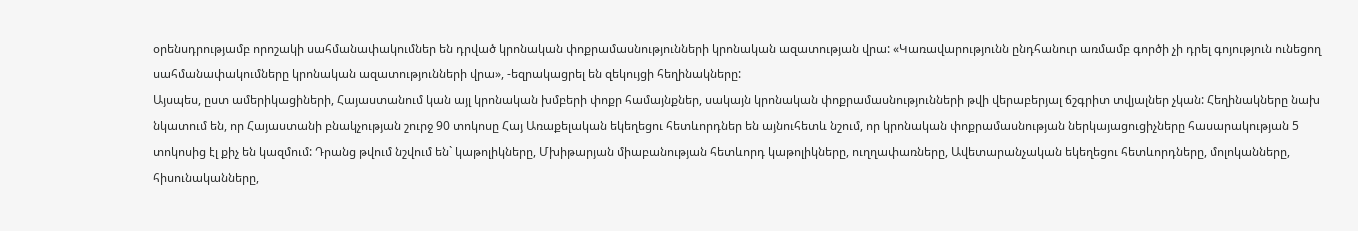օրենսդրությամբ որոշակի սահմանափակումներ են դրված կրոնական փոքրամասնությունների կրոնական ազատության վրա: «Կառավարությունն ընդհանուր առմամբ գործի չի դրել գոյություն ունեցող սահմանափակումները կրոնական ազատությունների վրա», -եզրակացրել են զեկույցի հեղինակները:
Այսպես, ըստ ամերիկացիների, Հայաստանում կան այլ կրոնական խմբերի փոքր համայնքներ, սակայն կրոնական փոքրամասնությունների թվի վերաբերյալ ճշգրիտ տվյալներ չկան: Հեղինակները նախ նկատում են, որ Հայաստանի բնակչության շուրջ 90 տոկոսը Հայ Առաքելական եկեղեցու հետևորդներ են այնուհետև նշում, որ կրոնական փոքրամասնության ներկայացուցիչները հասարակության 5 տոկոսից էլ քիչ են կազմում: Դրանց թվում նշվում են` կաթոլիկները, Մխիթարյան միաբանության հետևորդ կաթոլիկները, ուղղափառները, Ավետարանչական եկեղեցու հետևորդները, մոլոկանները, հիսունականները,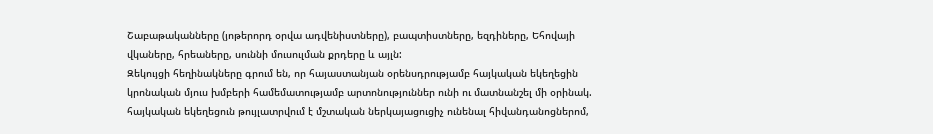Շաբաթականները (յոթերորդ օրվա ադվենիստները), բապտիստները, եզդիները, Եհովայի վկաները, հրեաները, սուննի մուսուլման քրդերը և այլն:
Զեկույցի հեղինակները գրում են, որ հայաստանյան օրենսդրությամբ հայկական եկեղեցին կրոնական մյուս խմբերի համեմատությամբ արտոնություններ ունի ու մատնանշել մի օրինակ. հայկական եկեղեցուն թույլատրվում է մշտական ներկայացուցիչ ունենալ հիվանդանոցներոմ,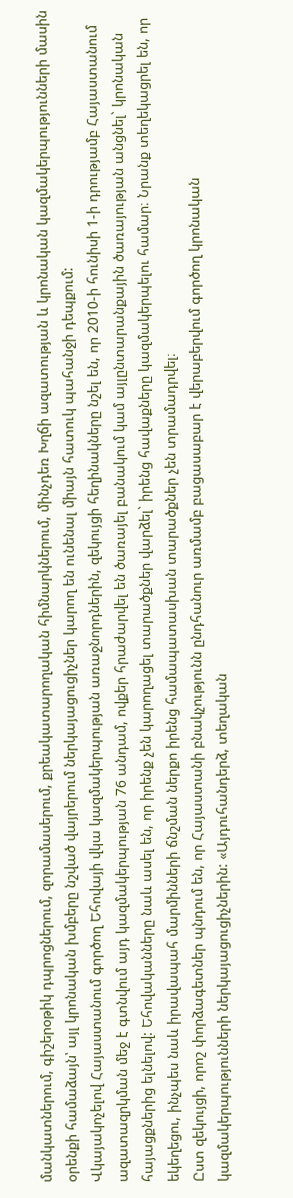մանկատներում, գիշերօթիկ դպրոցներում, զորամասերում, քրեակատարողական հիմնարկներում, մինչդեռ Խղճի ազատության և կրոնական կազմակերպությունների մասին օրենքի համաձայն՝ այլ կրոնական խմբերը նշված վայրերում ներկայացուցիչներ կարող են ունենալ միայն հատուկ պահանջի դեպքում:
Վկայակոչելով Հայաստանում գործող Եհովայի վկա կազմակերպության առաջնորդներին, զեկույցի հեղինակները նշել են, որ 2010-ի հունիսի 1-ի դրությամբ Հայաստանում ազատազրկման մեջ է գտնվում այդ կազմակերպության 76 անդամ, ովքեր հրաժարվել են ծառայել բանակում կամ այլընտարանքային ծառայության անցնել` կրոնական հայացքներից ելնելով: Եհովականները նաև ասել են, որ իրենք չեն կարողացել տարածքներ վարձել` իրենց հավաքները կազմակերպելու համար։ Նրանք տեղեկացրել են, որ եկեղեցու, ինչպես նաև իրավապահ մարմինների ճնշման ներքո իրենց համապատասխան տարածքներ չեն տրամադրվել։
Ըստ զեկույցի, որոշ փորձագետներ պնդում են, որ Հայաստանի բնակչությունն ընդհանուր առմամբ բացասաբար է վերաբերվում գործող կրոնական կազմակերպությունների ներկայացուցիչներին: «Այդուհանդերձ, տեղական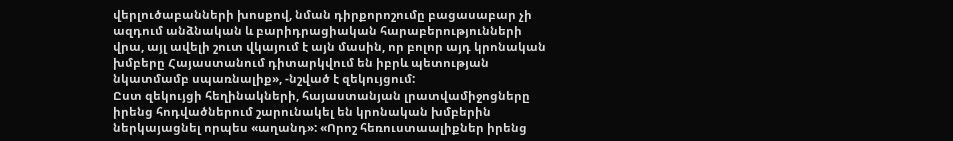վերլուծաբանների խոսքով, նման դիրքորոշումը բացասաբար չի ազդում անձնական և բարիդրացիական հարաբերությունների վրա, այլ ավելի շուտ վկայում է այն մասին, որ բոլոր այդ կրոնական խմբերը Հայաստանում դիտարկվում են իբրև պետության նկատմամբ սպառնալիք», -նշված է զեկույցում:
Ըստ զեկույցի հեղինակների, հայաստանյան լրատվամիջոցները իրենց հոդվածներում շարունակել են կրոնական խմբերին ներկայացնել որպես «աղանդ»: «Որոշ հեռուստաալիքներ իրենց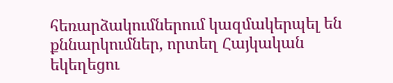հեռարձակումներում կազմակերպել են քննարկումներ, որտեղ Հայկական եկեղեցու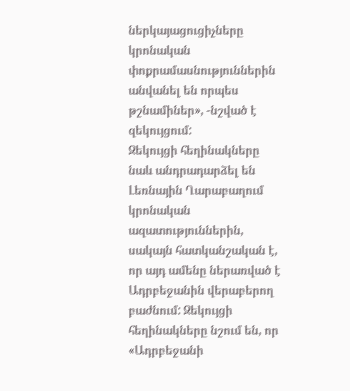ներկայացուցիչները կրոնական փոքրամասնություններին անվանել են որպես թշնամիներ», -նշված է զեկույցում:
Զեկույցի հեղինակները նաև անդրադարձել են Լեռնային Ղարաբաղում կրոնական ազատություններին, սակայն հատկանշական է, որ այդ ամենը ներառված է Ադրբեջանին վերաբերող բաժնում: Զեկույցի հեղինակները նշում են, որ «Ադրբեջանի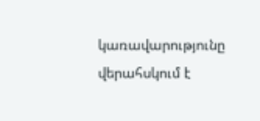կառավարությունը վերահսկում է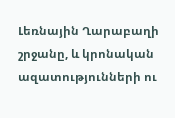Լեռնային Ղարաբաղի շրջանը, և կրոնական ազատությունների ու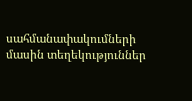սահմանափակումների մասին տեղեկություններ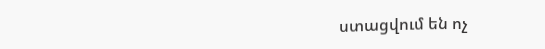ստացվում են ոչ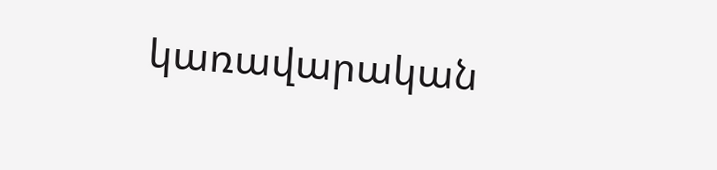կառավարական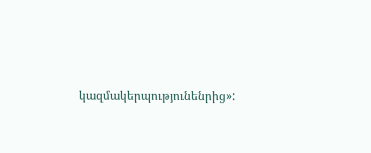կազմակերպությունենրից»: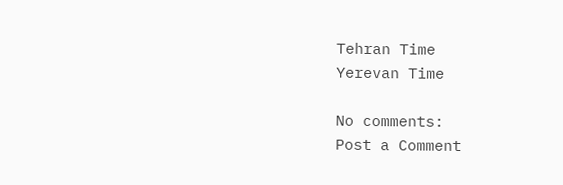Tehran Time
Yerevan Time

No comments:
Post a Comment